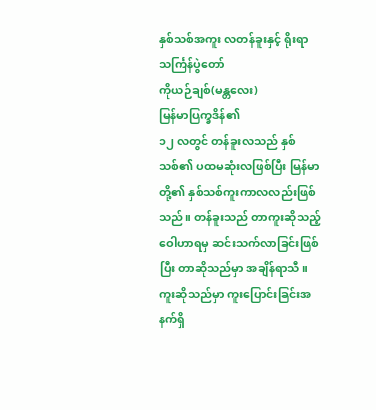နှစ်သစ်အကူး လတန်ခူးနှင့် ရိုးရာသင်္ကြန်ပွဲတော်
ကိုယဉ်ချစ်(မန္တလေး)
မြန်မာပြက္ခဒိန်၏
၁၂ လတွင် တန်ခူးလသည် နှစ်သစ်၏ ပထမဆုံးလဖြစ်ပြီး မြန်မာတို့၏ နှစ်သစ်ကူးကာလလည်းဖြစ်သည်။ တန်ခူးသည် တာကူးဆိုသည့်
ဝေါဟာရမှ ဆင်းသက်လာခြင်းဖြစ်ပြီး တာဆိုသည်မှာ အချိန်ရာသီ။ ကူးဆိုသည်မှာ ကူးပြောင်းခြင်းအနက်ရှိ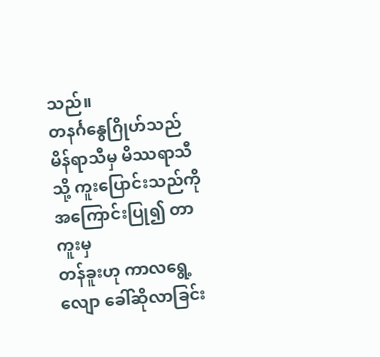သည်။
တနင်္ဂနွေဂြိုဟ်သည် မိန်ရာသီမှ မိဿရာသီသို့ ကူးပြောင်းသည်ကို အကြောင်းပြု၍ တာကူးမှ
တန်ခူးဟု ကာလရွေ့လျော ခေါ်ဆိုလာခြင်း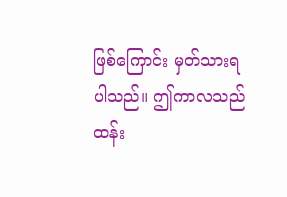ဖြစ်ကြောင်း မှတ်သားရပါသည်။ ဤကာလသည်
ထန်း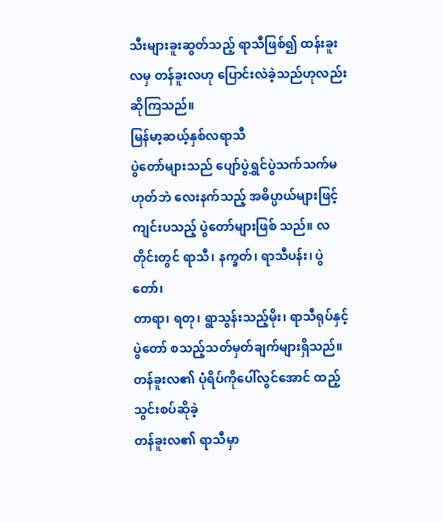သီးများခူးဆွတ်သည့် ရာသီဖြစ်၍ ထန်းခူးလမှ တန်ခူးလဟု ပြောင်းလဲခဲ့သည်ဟုလည်း
ဆိုကြသည်။
မြန်မာ့ဆယ့်နှစ်လရာသီ
ပွဲတော်များသည် ပျော်ပွဲရွှင်ပွဲသက်သက်မဟုတ်ဘဲ လေးနက်သည့် အဓိပ္ပာယ်များဖြင့်
ကျင်းပသည့် ပွဲတော်များဖြစ် သည်။ လတိုင်းတွင် ရာသီ၊ နက္ခတ်၊ ရာသီပန်း၊ ပွဲတော်၊
တာရာ၊ ရတု၊ ရွာသွန်းသည့်မိုး၊ ရာသီရုပ်နှင့် ပွဲတော် စသည့်သတ်မှတ်ချက်များရှိသည်။
တန်ခူးလ၏ ပုံရိပ်ကိုပေါ်လွင်အောင် ထည့်သွင်းစပ်ဆိုခဲ့
တန်ခူးလ၏ ရာသီမှာ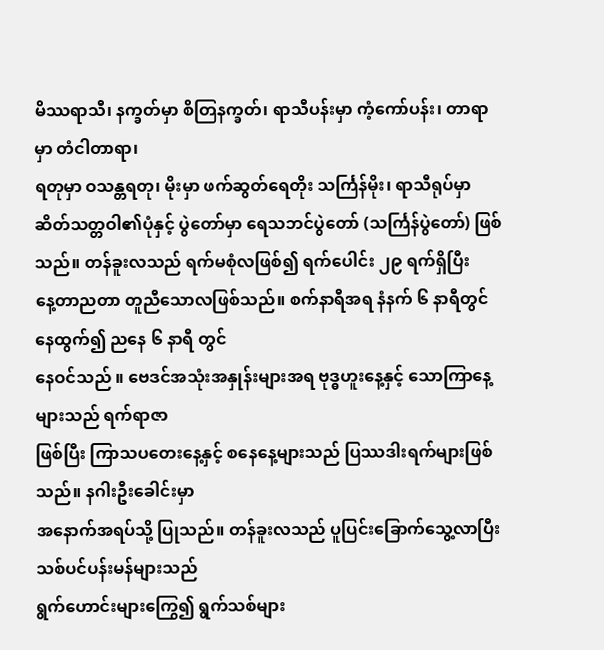မိဿရာသီ၊ နက္ခတ်မှာ စိတြနက္ခတ်၊ ရာသီပန်းမှာ ကံ့ကော်ပန်း၊ တာရာမှာ တံငါတာရာ၊
ရတုမှာ ဝသန္တရတု၊ မိုးမှာ ဖက်ဆွတ်ရေတိုး သင်္ကြန်မိုး၊ ရာသီရုပ်မှာ
ဆိတ်သတ္တဝါ၏ပုံနှင့် ပွဲတော်မှာ ရေသဘင်ပွဲတော် (သင်္ကြန်ပွဲတော်) ဖြစ်သည်။ တန်ခူးလသည် ရက်မစုံလဖြစ်၍ ရက်ပေါင်း ၂၉ ရက်ရှိပြီး
နေ့တာညတာ တူညီသောလဖြစ်သည်။ စက်နာရီအရ နံနက် ၆ နာရီတွင် နေထွက်၍ ညနေ ၆ နာရီ တွင်
နေဝင်သည် ။ ဗေဒင်အသုံးအနှုန်းများအရ ဗုဒ္ဓဟူးနေ့နှင့် သောကြာနေ့များသည် ရက်ရာဇာ
ဖြစ်ပြီး ကြာသပတေးနေ့နှင့် စနေနေ့များသည် ပြဿဒါးရက်များဖြစ်သည်။ နဂါးဦးခေါင်းမှာ
အနောက်အရပ်သို့ ပြုသည်။ တန်ခူးလသည် ပူပြင်းခြောက်သွေ့လာပြီး သစ်ပင်ပန်းမန်များသည်
ရွက်ဟောင်းများကြွေ၍ ရွက်သစ်များ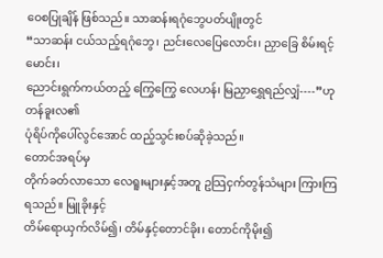ဝေစပြုချိန် ဖြစ်သည်။ သာဆန်းရဂုံဘွေပတ်ပျိုးတွင်
“သာဆန်း ငယ်သည့်ရဂုံဘွေ၊ ညင်းလေပြေလောင်း၊ ညှာခြေ စိမ်းရင့်မောင်း၊
ညောင်းရွက်ကယ်တည့် ကြွေကြွေ လေဟန်၊ မြညှာရွှေရည်လျှံ----”ဟု တန်ခူးလ၏
ပုံရိပ်ကိုပေါ်လွင်အောင် ထည့်သွင်းစပ်ဆိုခဲ့သည်။
တောင်အရပ်မှ
တိုက်ခတ်လာသော လေရူးများနှင့်အတူ ဥသြငှက်တွန်သံများ ကြားကြရသည်။ မြူခိုးနှင့်
တိမ်ရောယှက်လိမ်၍၊ တိမ်နှင့်တောင်ခိုး၊ တောင်ကိုမိုး၍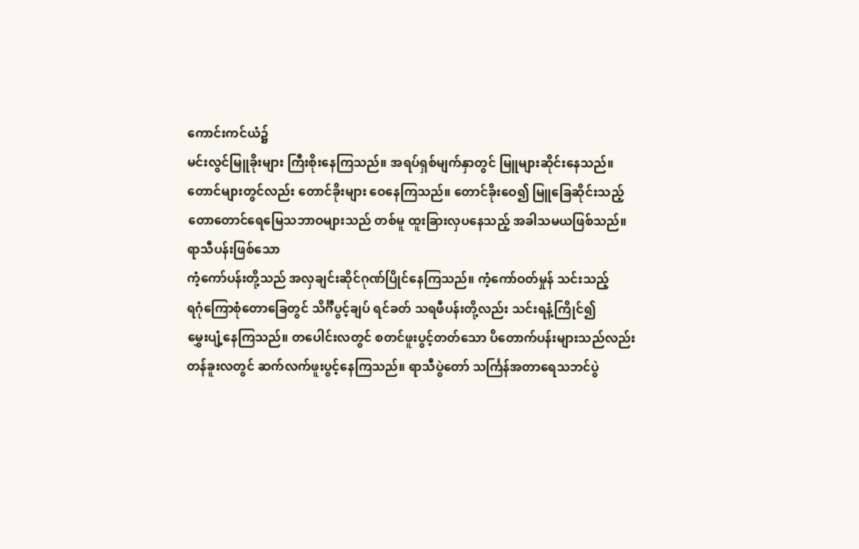ကောင်းကင်ယံ၌
မင်းလွင်မြူခိုးများ ကြီးစိုးနေကြသည်။ အရပ်ရှစ်မျက်နှာတွင် မြူများဆိုင်းနေသည်။
တောင်များတွင်လည်း တောင်ခိုးများ ဝေနေကြသည်။ တောင်ခိုးဝေ၍ မြူခြေဆိုင်းသည့်
တောတောင်ရေမြေသဘာဝများသည် တစ်မူ ထူးခြားလှပနေသည့် အခါသမယဖြစ်သည်။
ရာသီပန်းဖြစ်သော
ကံ့ကော်ပန်းတို့သည် အလှချင်းဆိုင်ဂုဏ်ပြိုင်နေကြသည်။ ကံ့ကော်ဝတ်မှုန် သင်းသည့်
ရဂုံကြောစုံတောခြေတွင် သိင်္ဂီပွင့်ချပ် ရင်ခတ် သရဖီပန်းတို့လည်း သင်းရနံ့ကြိုင်၍
မွှေးပျံ့နေကြသည်။ တပေါင်းလတွင် စတင်ဖူးပွင့်တတ်သော ပိတောက်ပန်းများသည်လည်း
တန်ခူးလတွင် ဆက်လက်ဖူးပွင့်နေကြသည်။ ရာသီပွဲတော် သင်္ကြန်အတာရေသဘင်ပွဲ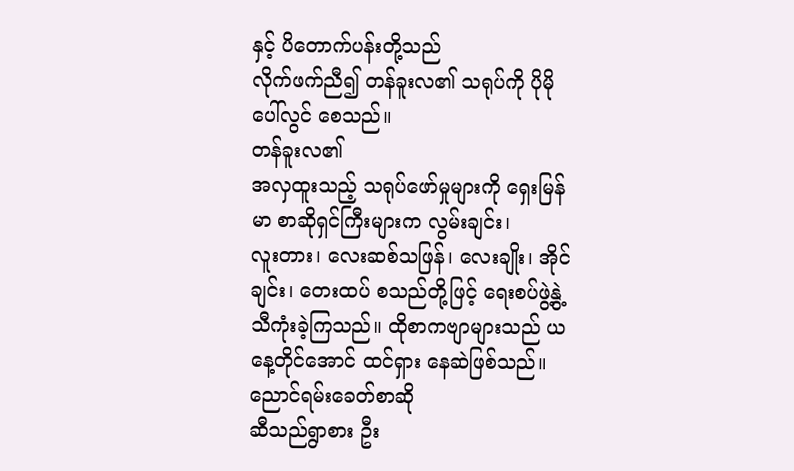နှင့် ပိတောက်ပန်းတို့သည်
လိုက်ဖက်ညီ၍ တန်ခူးလ၏ သရုပ်ကို ပိုမိုပေါ်လွင် စေသည်။
တန်ခူးလ၏
အလှထူးသည့် သရုပ်ဖော်မှုများကို ရှေးမြန်မာ စာဆိုရှင်ကြီးများက လွမ်းချင်း၊
လူးတား၊ လေးဆစ်သဖြန်၊ လေးချိုး၊ အိုင်ချင်း၊ တေးထပ် စသည်တို့ဖြင့် ရေးစပ်ဖွဲ့နွဲ့
သီကုံးခဲ့ကြသည်။ ထိုစာကဗျာများသည် ယနေ့တိုင်အောင် ထင်ရှား နေဆဲဖြစ်သည်။
ညောင်ရမ်းခေတ်စာဆို
ဆီသည်ရွာစား ဦး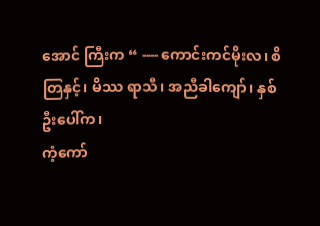အောင် ကြီးက “ ---- ကောင်းကင်မိုးလ၊ စိတြနှင့်၊ မိဿ ရာသီ၊ အညီခါကျော်၊ နှစ်ဦးပေါ်က၊
ကံ့ကော်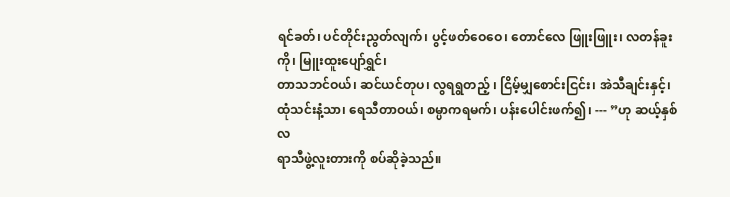ရင်ခတ်၊ ပင်တိုင်းညွတ်လျက်၊ ပွင့်ဖတ်ဝေဝေ၊ တောင်လေ ဖြူးဖြူး၊ လတန်ခူးကို၊ မြူးထူးပျော်ရွှင်၊
တာသဘင်ဝယ်၊ ဆင်ယင်တုပ၊ လွရရွတည့် ၊ ငြိမ့်မျှစောင်းငြင်း၊ အဲသီချင်းနှင့်၊
ထုံသင်းနံ့သာ၊ ရေသီတာဝယ်၊ စမ္ပာကရမက်၊ ပန်းပေါင်းဖက်၍၊ --- ”ဟု ဆယ့်နှစ်လ
ရာသီဖွဲ့လူးတားကို စပ်ဆိုခဲ့သည်။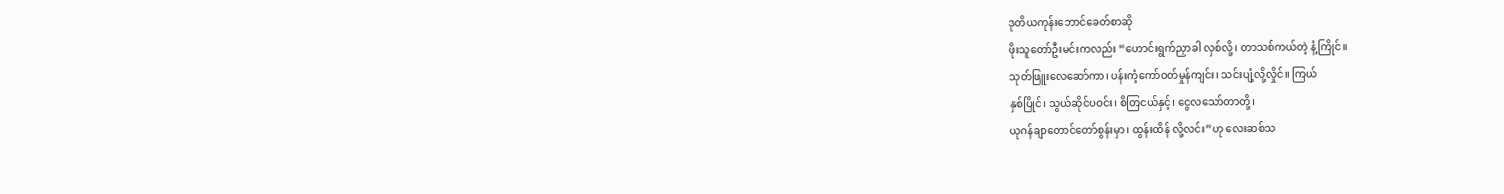ဒုတိယကုန်းဘောင်ခေတ်စာဆို
ဖိုးသူတော်ဦးမင်းကလည်း “ဟောင်းရွက်ညှာခါ လှစ်လို့၊ တာသစ်ကယ်တဲ့ နံ့ကြိုင်။
သုတ်ဖြူးလေဆော်ကာ၊ ပန်းကံ့ကော်ဝတ်မှုန်ကျင်း၊ သင်းပျံ့လို့လှိုင်။ ကြယ်
နှစ်ပြိုင်၊ သွယ်ဆိုင်ပဝင်း၊ စိတြငယ်နှင့်၊ ငွေလသော်တာတို့၊
ယုဂန်ချာတောင်တော်စွန်းမှာ၊ ထွန်းထိန် လို့လင်း”ဟု လေးဆစ်သ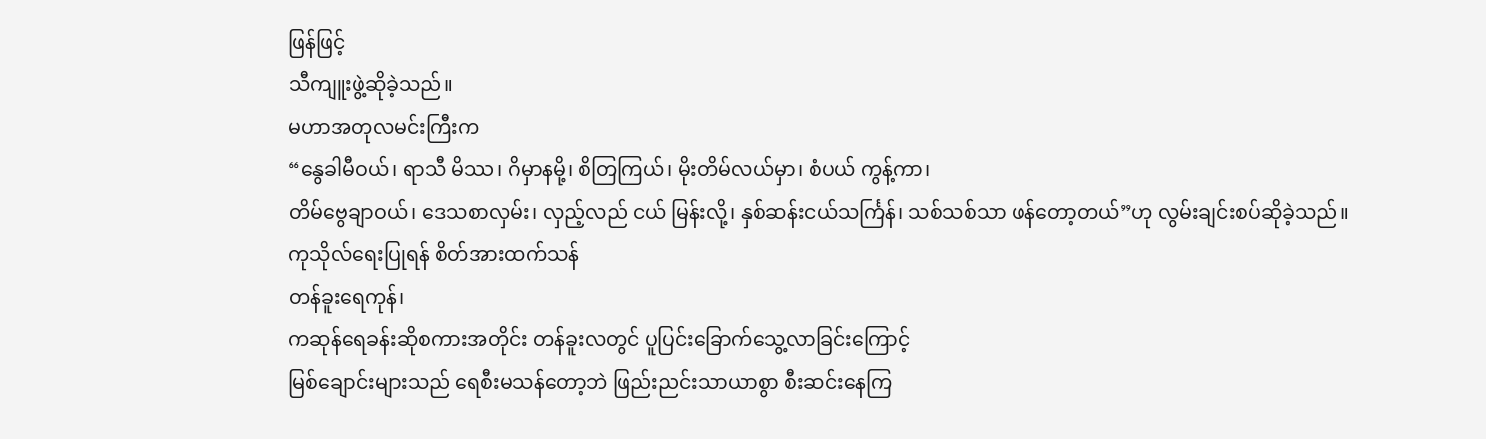ဖြန်ဖြင့်
သီကျူးဖွဲ့ဆိုခဲ့သည်။
မဟာအတုလမင်းကြီးက
“နွေခါမီဝယ်၊ ရာသီ မိဿ၊ ဂိမှာနမို့၊ စိတြကြယ်၊ မိုးတိမ်လယ်မှာ၊ စံပယ် ကွန့်ကာ၊
တိမ်ဗွေချာဝယ်၊ ဒေသစာလှမ်း၊ လှည့်လည် ငယ် မြန်းလို့၊ နှစ်ဆန်းငယ်သင်္ကြန်၊ သစ်သစ်သာ ဖန်တော့တယ်”ဟု လွမ်းချင်းစပ်ဆိုခဲ့သည်။
ကုသိုလ်ရေးပြုရန် စိတ်အားထက်သန်
တန်ခူးရေကုန်၊
ကဆုန်ရေခန်းဆိုစကားအတိုင်း တန်ခူးလတွင် ပူပြင်းခြောက်သွေ့လာခြင်းကြောင့်
မြစ်ချောင်းများသည် ရေစီးမသန်တော့ဘဲ ဖြည်းညင်းသာယာစွာ စီးဆင်းနေကြ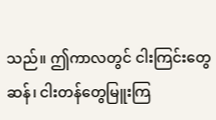သည်။ ဤကာလတွင် ငါးကြင်းတွေဆန်၊ ငါးတန်တွေမြူးကြ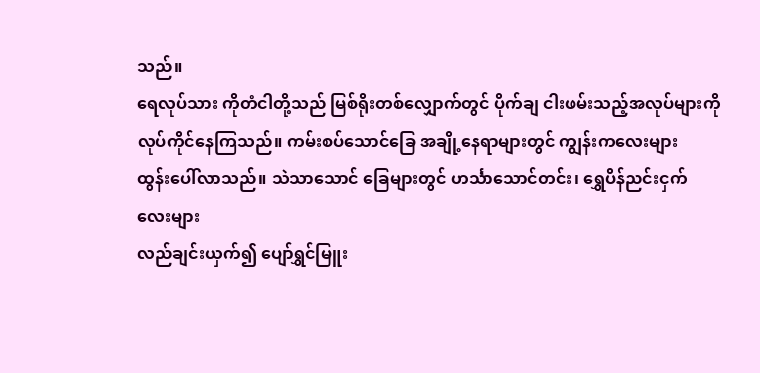သည်။
ရေလုပ်သား ကိုတံငါတို့သည် မြစ်ရိုးတစ်လျှောက်တွင် ပိုက်ချ ငါးဖမ်းသည့်အလုပ်များကို
လုပ်ကိုင်နေကြသည်။ ကမ်းစပ်သောင်ခြေ အချို့နေရာများတွင် ကျွန်းကလေးများ
ထွန်းပေါ်လာသည်။ သဲသာသောင် ခြေများတွင် ဟင်္သာသောင်တင်း၊ ရွှေပိန်ညင်းငှက် လေးများ
လည်ချင်းယှက်၍ ပျော်ရွှင်မြူး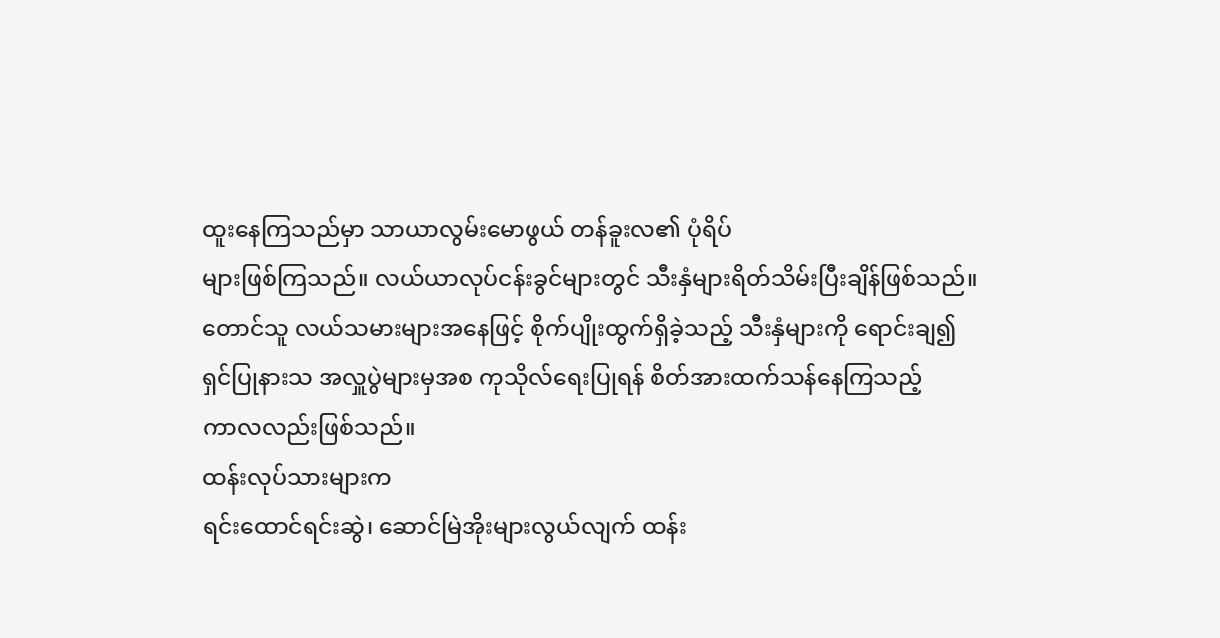ထူးနေကြသည်မှာ သာယာလွမ်းမောဖွယ် တန်ခူးလ၏ ပုံရိပ်
များဖြစ်ကြသည်။ လယ်ယာလုပ်ငန်းခွင်များတွင် သီးနှံများရိတ်သိမ်းပြီးချိန်ဖြစ်သည်။
တောင်သူ လယ်သမားများအနေဖြင့် စိုက်ပျိုးထွက်ရှိခဲ့သည့် သီးနှံများကို ရောင်းချ၍
ရှင်ပြုနားသ အလှူပွဲများမှအစ ကုသိုလ်ရေးပြုရန် စိတ်အားထက်သန်နေကြသည့်
ကာလလည်းဖြစ်သည်။
ထန်းလုပ်သားများက
ရင်းထောင်ရင်းဆွဲ၊ ဆောင်မြဲအိုးများလွယ်လျက် ထန်း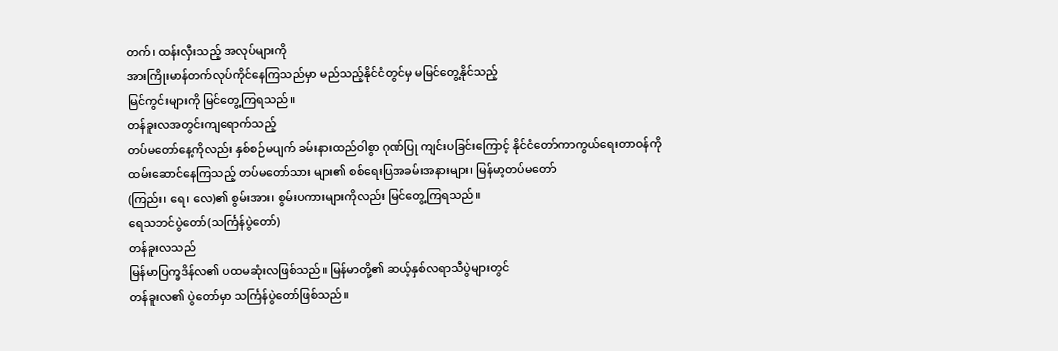တက်၊ ထန်းလှီးသည့် အလုပ်များကို
အားကြိုးမာန်တက်လုပ်ကိုင်နေကြသည်မှာ မည်သည့်နိုင်ငံတွင်မှ မမြင်တွေ့နိုင်သည့်
မြင်ကွင်းများကို မြင်တွေ့ကြရသည်။
တန်ခူးလအတွင်းကျရောက်သည့်
တပ်မတော်နေ့ကိုလည်း နှစ်စဉ်မပျက် ခမ်းနားထည်ဝါစွာ ဂုဏ်ပြု ကျင်းပခြင်းကြောင့် နိုင်ငံတော်ကာကွယ်ရေးတာဝန်ကို
ထမ်းဆောင်နေကြသည့် တပ်မတော်သား များ၏ စစ်ရေးပြအခမ်းအနားများ၊ မြန်မာ့တပ်မတော်
(ကြည်း၊ ရေ၊ လေ)၏ စွမ်းအား၊ စွမ်းပကားများကိုလည်း မြင်တွေ့ကြရသည်။
ရေသဘင်ပွဲတော်(သင်္ကြန်ပွဲတော်)
တန်ခူးလသည်
မြန်မာပြက္ခဒိန်လ၏ ပထမဆုံးလဖြစ်သည်။ မြန်မာတို့၏ ဆယ့်နှစ်လရာသီပွဲများတွင်
တန်ခူးလ၏ ပွဲတော်မှာ သင်္ကြန်ပွဲတော်ဖြစ်သည်။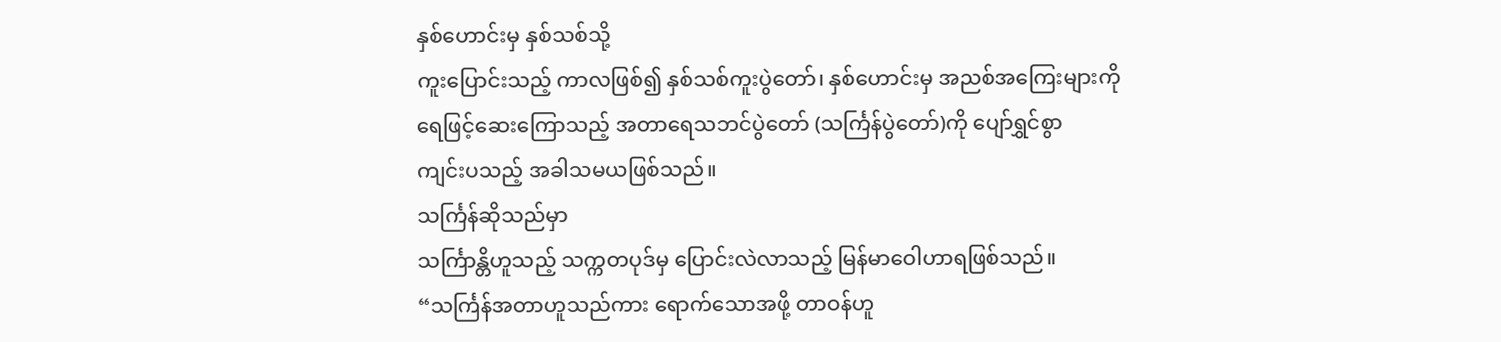နှစ်ဟောင်းမှ နှစ်သစ်သို့
ကူးပြောင်းသည့် ကာလဖြစ်၍ နှစ်သစ်ကူးပွဲတော်၊ နှစ်ဟောင်းမှ အညစ်အကြေးများကို
ရေဖြင့်ဆေးကြောသည့် အတာရေသဘင်ပွဲတော် (သင်္ကြန်ပွဲတော်)ကို ပျော်ရွှင်စွာ
ကျင်းပသည့် အခါသမယဖြစ်သည်။
သင်္ကြန်ဆိုသည်မှာ
သင်္ကြာန္တိဟူသည့် သက္ကတပုဒ်မှ ပြောင်းလဲလာသည့် မြန်မာဝေါဟာရဖြစ်သည်။
“သင်္ကြန်အတာဟူသည်ကား ရောက်သောအဖို့ တာဝန်ဟူ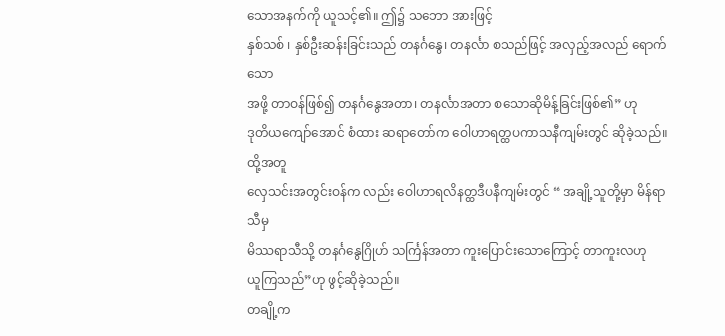သောအနက်ကို ယူသင့်၏။ ဤ၌ သဘော အားဖြင့်
နှစ်သစ် ၊ နှစ်ဦးဆန်းခြင်းသည် တနင်္ဂနွေ၊ တနင်္လာ စသည်ဖြင့် အလှည့်အလည် ရောက်သော
အဖို့ တာဝန်ဖြစ်၍ တနင်္ဂနွေအတာ၊ တနင်္လာအတာ စသောဆိုမိန့်ခြင်းဖြစ်၏” ဟု
ဒုတိယကျော်အောင် စံထား ဆရာတော်က ဝေါဟာရတ္ထပကာသနီကျမ်းတွင် ဆိုခဲ့သည်။ ထို့အတူ
လှေသင်းအတွင်းဝန်က လည်း ဝေါဟာရလိနတ္ထဒီပနီကျမ်းတွင် “ အချို့သူတို့မှာ မိန်ရာသီမှ
မိဿရာသီသို့ တနင်္ဂနွေဂြိုဟ် သင်္ကြန်အတာ ကူးပြောင်းသောကြောင့် တာကူးလဟု
ယူကြသည်”ဟု ဖွင့်ဆိုခဲ့သည်။
တချို့က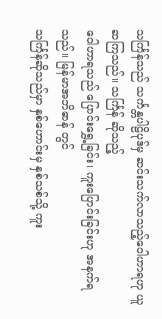သင်္ကြန်သည် သင်္ကန္တပါဠိပုဒ်မှ ဆင်းသက်လာသည့်ဝေါဟာရဟု ယူဆကြသည်။ သင်္ကြန် ဆိုသည့်
ဝေါဟာရသည် ပြောင်းရွှေ့ခြင်း၊ ကူးပြောင်းခြင်းဟု အနက်ရသည်။ မြန်မာအဘိဓာန် တွင်
သင်္ကြန်ဆိုသည်မှာ နှစ်ဟောင်းမှ နှစ်သစ်သို့ ကူး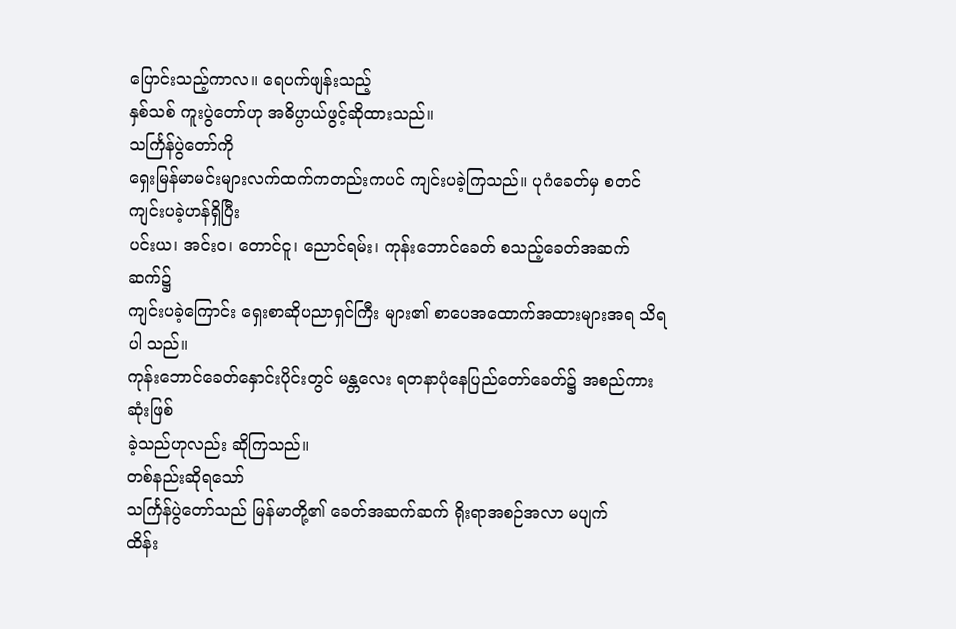ပြောင်းသည့်ကာလ။ ရေပက်ဖျန်းသည့်
နှစ်သစ် ကူးပွဲတော်ဟု အဓိပ္ပာယ်ဖွင့်ဆိုထားသည်။
သင်္ကြန်ပွဲတော်ကို
ရှေးမြန်မာမင်းများလက်ထက်ကတည်းကပင် ကျင်းပခဲ့ကြသည်။ ပုဂံခေတ်မှ စတင် ကျင်းပခဲ့ဟန်ရှိပြီး
ပင်းယ၊ အင်းဝ၊ တောင်ငူ၊ ညောင်ရမ်း၊ ကုန်းဘောင်ခေတ် စသည့်ခေတ်အဆက် ဆက်၌
ကျင်းပခဲ့ကြောင်း ရှေးစာဆိုပညာရှင်ကြီး များ၏ စာပေအထောက်အထားများအရ သိရပါ သည်။
ကုန်းဘောင်ခေတ်နှောင်းပိုင်းတွင် မန္တလေး ရတနာပုံနေပြည်တော်ခေတ်၌ အစည်ကားဆုံးဖြစ်
ခဲ့သည်ဟုလည်း ဆိုကြသည်။
တစ်နည်းဆိုရသော်
သင်္ကြန်ပွဲတော်သည် မြန်မာတို့၏ ခေတ်အဆက်ဆက် ရိုးရာအစဉ်အလာ မပျက်
ထိန်း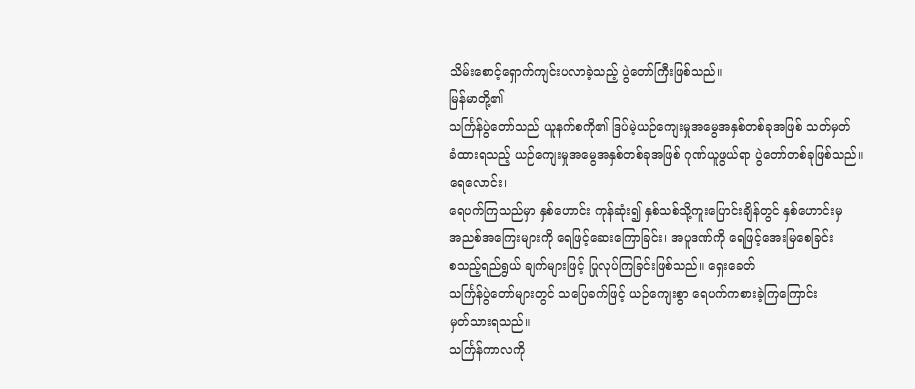သိမ်းစောင့်ရှောက်ကျင်းပလာခဲ့သည့် ပွဲတော်ကြီးဖြစ်သည်။
မြန်မာတို့၏
သင်္ကြန်ပွဲတော်သည် ယူနက်စကို၏ ဒြပ်မဲ့ယဉ်ကျေးမှုအမွေအနှစ်တစ်ခုအဖြစ် သတ်မှတ်
ခံထားရသည့် ယဉ်ကျေးမှုအမွေအနှစ်တစ်ခုအဖြစ် ဂုဏ်ယူဖွယ်ရာ ပွဲတော်တစ်ခုဖြစ်သည်။
ရေလောင်း၊
ရေပက်ကြသည်မှာ နှစ်ဟောင်း ကုန်ဆုံး၍ နှစ်သစ်သို့ကူးပြောင်းချိန်တွင် နှစ်ဟောင်းမှ
အညစ်အကြေးများကို ရေဖြင့်ဆေးကြောခြင်း၊ အပူဒဏ်ကို ရေဖြင့်အေးမြစေခြင်း
စသည့်ရည်ရွယ် ချက်များဖြင့် ပြုလုပ်ကြခြင်းဖြစ်သည်။ ရှေးခေတ်
သင်္ကြန်ပွဲတော်များတွင် သပြေခက်ဖြင့် ယဉ်ကျေးစွာ ရေပက်ကစားခဲ့ကြကြောင်း
မှတ်သားရသည်။
သင်္ကြန်ကာလကို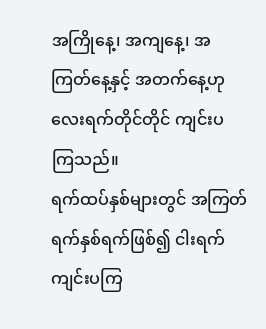အကြိုနေ့၊ အကျနေ့၊ အကြတ်နေ့နှင့် အတက်နေ့ဟု လေးရက်တိုင်တိုင် ကျင်းပ ကြသည်။
ရက်ထပ်နှစ်များတွင် အကြတ်ရက်နှစ်ရက်ဖြစ်၍ ငါးရက်ကျင်းပကြ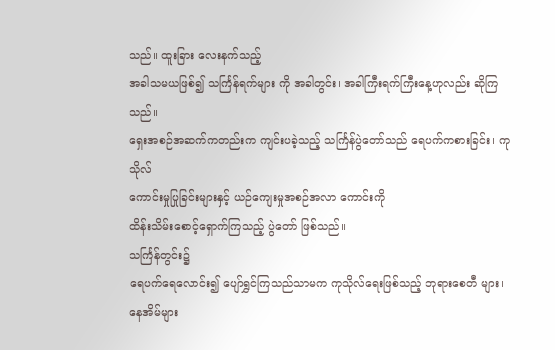သည်။ ထူးခြား လေးနက်သည့်
အခါသမယဖြစ်၍ သင်္ကြန်ရက်များ ကို အခါတွင်း၊ အခါကြီးရက်ကြီးနေ့ဟုလည်း ဆိုကြ သည်။
ရှေးအစဉ်အဆက်ကတည်းက ကျင်းပခဲ့သည့် သင်္ကြန်ပွဲတော်သည် ရေပက်ကစားခြင်း၊ ကုသိုလ်
ကောင်းမှုပြုခြင်းများနှင့် ယဉ်ကျေးမှုအစဉ်အလာ ကောင်းကို
ထိန်းသိမ်းစောင့်ရှောက်ကြသည့် ပွဲတော် ဖြစ်သည်။
သင်္ကြန်တွင်း၌
ရေပက်ရေလောင်း၍ ပျော်ရွှင်ကြသည်သာမက ကုသိုလ်ရေးဖြစ်သည့် ဘုရားစေတီ များ၊
နေအိမ်များ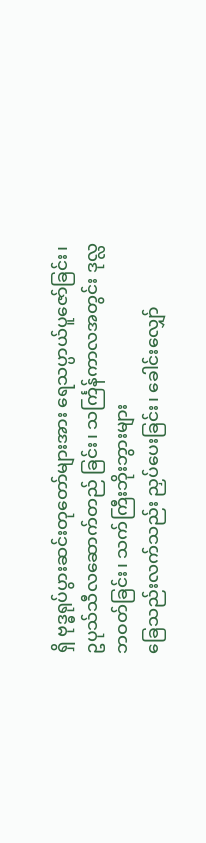ရှိ ဗုဒ္ဓရုပ်ပွားဆင်းတုတော်များအား ရေသပ္ပာယ်ပူဇော်ခြင်း၊
ဥပုသ်သီလဆောက်တည် ခြင်း၊ သင်္ကြန်ကာလအတွင်း ဒုလ္လဘဝတ်ခြင်း၊ သက်ကြီးဘိုးဘွားများ
ခြေသည်းလက်သည်း ညှပ်ပေးခြင်း၊ ခေါင်းလျှော်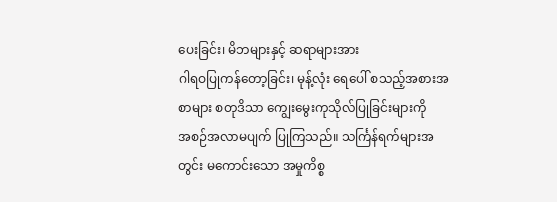ပေးခြင်း၊ မိဘများနှင့် ဆရာများအား
ဂါရဝပြုကန်တော့ခြင်း၊ မုန့်လုံး ရေပေါ် စသည့်အစားအစာများ စတုဒိသာ ကျွေးမွေးကုသိုလ်ပြုခြင်းများကို
အစဉ်အလာမပျက် ပြုကြသည်။ သင်္ကြန်ရက်များအတွင်း မကောင်းသော အမှုကိစ္စ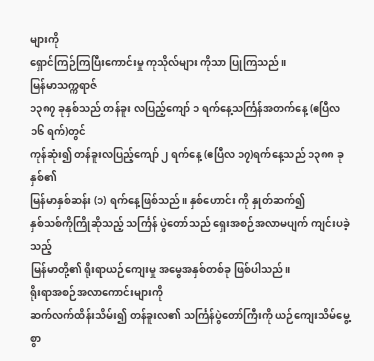များကို
ရှောင်ကြဉ်ကြပြီးကောင်းမှု ကုသိုလ်များ ကိုသာ ပြုကြသည်။
မြန်မာသက္ကရာဇ်
၁၃၈၇ ခုနှစ်သည် တန်ခူး လပြည့်ကျော် ၁ ရက်နေ့သင်္ကြန်အတက်နေ့ (ဧပြီလ ၁၆ ရက်)တွင်
ကုန်ဆုံး၍ တန်ခူးလပြည့်ကျော် ၂ ရက်နေ့ (ဧပြီလ ၁၇)ရက်နေ့သည် ၁၃၈၈ ခုနှစ်၏
မြန်မာနှစ်ဆန်း (၁) ရက်နေ့ဖြစ်သည်။ နှစ်ဟောင်း ကို နှုတ်ဆက်၍
နှစ်သစ်ကိုကြိုဆိုသည့် သင်္ကြန် ပွဲတော်သည် ရှေးအစဉ်အလာမပျက် ကျင်းပခဲ့သည့်
မြန်မာတို့၏ ရိုးရာယဉ်ကျေးမှု အမွေအနှစ်တစ်ခု ဖြစ်ပါသည်။
ရိုးရာအစဉ်အလာကောင်းများကို
ဆက်လက်ထိန်းသိမ်း၍ တန်ခူးလ၏ သင်္ကြန်ပွဲတော်ကြီးကို ယဉ်ကျေးသိမ်မွေ့စွာ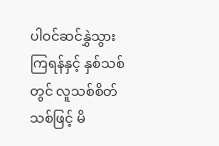ပါဝင်ဆင်နွှဲသွားကြရန်နှင့် နှစ်သစ်တွင် လူသစ်စိတ်သစ်ဖြင့် မိ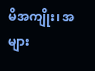မိအကျိုး၊ အများ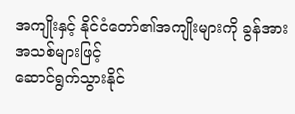အကျိုးနှင့် နိုင်ငံတော်၏အကျိုးများကို ခွန်အားအသစ်များဖြင့်
ဆောင်ရွက်သွားနိုင်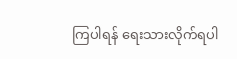ကြပါရန် ရေးသားလိုက်ရပါ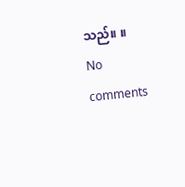သည်။ ။
No comments